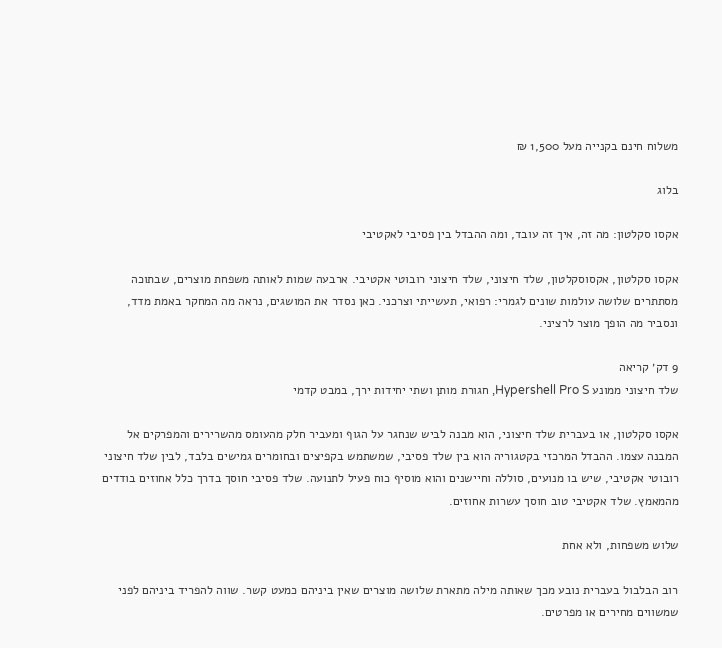משלוח חינם בקנייה מעל 1,500 ₪

בלוג

אקסו סקלטון: מה זה, איך זה עובד, ומה ההבדל בין פסיבי לאקטיבי

אקסו סקלטון, אקסוסקלטון, שלד חיצוני, שלד חיצוני רובוטי אקטיבי. ארבעה שמות לאותה משפחת מוצרים, שבתוכה מסתתרים שלושה עולמות שונים לגמרי: רפואי, תעשייתי וצרכני. כאן נסדר את המושגים, נראה מה המחקר באמת מדד, ונסביר מה הופך מוצר לרציני.

9 דק׳ קריאה
שלד חיצוני ממונע Hypershell Pro S, חגורת מותן ושתי יחידות ירך, במבט קדמי

אקסו סקלטון, או בעברית שלד חיצוני, הוא מבנה לביש שנחגר על הגוף ומעביר חלק מהעומס מהשרירים והמפרקים אל המבנה עצמו. ההבדל המרכזי בקטגוריה הוא בין שלד פסיבי, שמשתמש בקפיצים ובחומרים גמישים בלבד, לבין שלד חיצוני רובוטי אקטיבי, שיש בו מנועים, סוללה וחיישנים והוא מוסיף כוח פעיל לתנועה. שלד פסיבי חוסך בדרך כלל אחוזים בודדים מהמאמץ. שלד אקטיבי טוב חוסך עשרות אחוזים.

שלוש משפחות, ולא אחת

רוב הבלבול בעברית נובע מכך שאותה מילה מתארת שלושה מוצרים שאין ביניהם כמעט קשר. שווה להפריד ביניהם לפני שמשווים מחירים או מפרטים.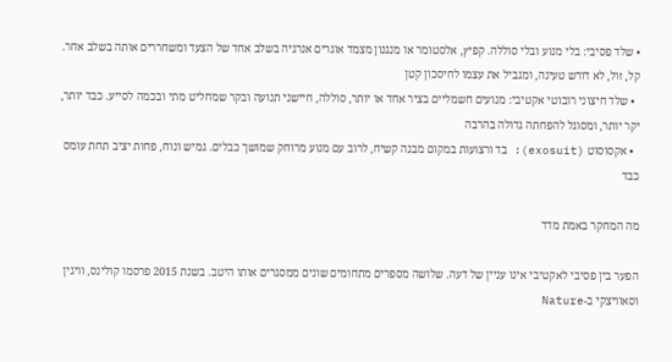• שלד פסיבי: בלי מנוע ובלי סוללה. קפיץ, אלסטומר או מנגנון מצמד אוגרים אנרגיה בשלב אחד של הצעד ומשחררים אותה בשלב אחר. קל, זול, לא דורש טעינה, ומגביל את עצמו לחיסכון קטן
  • שלד חיצוני רובוטי אקטיבי: מנועים חשמליים בציר אחד או יותר, סוללה, חיישני תנועה ובקר שמחליט מתי ובכמה לסייע. כבד יותר, יקר יותר, ומסוגל להפחתה גדולה בהרבה
  • אקסוסוט (exosuit): בד ורצועות במקום מבנה קשיח, לרוב עם מנוע מרוחק שמושך כבלים. גמיש ונוח, פחות יציב תחת עומס כבד

מה המחקר באמת מדד

הפער בין פסיבי לאקטיבי אינו עניין של דעה. שלושה מספרים מתחומים שונים ממסגרים אותו היטב. בשנת 2015 פרסמו קולינס, וויגין וסאוויצקי ב-Nature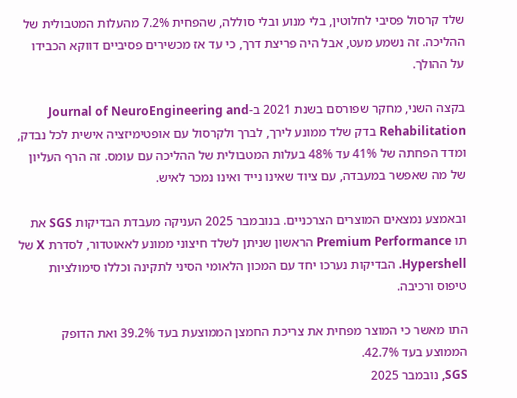שלד קרסול פסיבי לחלוטין, בלי מנוע ובלי סוללה, שהפחית 7.2% מהעלות המטבולית של ההליכה. זה נשמע מעט, אבל היה פריצת דרך, כי עד אז מכשירים פסיביים דווקא הכבידו על ההולך.

בקצה השני, מחקר שפורסם בשנת 2021 ב-Journal of NeuroEngineering and Rehabilitation בדק שלד ממונע לירך, לברך ולקרסול עם אופטימיזציה אישית לכל נבדק, ומדד הפחתה של 41% עד 48% בעלות המטבולית של ההליכה עם עומס. זה הרף העליון של מה שאפשר במעבדה, עם ציוד שאינו נייד ואינו נמכר לאיש.

ובאמצע נמצאים המוצרים הצרכניים. בנובמבר 2025 העניקה מעבדת הבדיקות SGS את תו Premium Performance הראשון שניתן לשלד חיצוני ממונע לאאוטדור, לסדרת X של Hypershell. הבדיקות נערכו יחד עם המכון הלאומי הסיני לתקינה וכללו סימולציות טיפוס ורכיבה.

התו מאשר כי המוצר מפחית את צריכת החמצן הממוצעת בעד 39.2% ואת הדופק הממוצע בעד 42.7%.
SGS, נובמבר 2025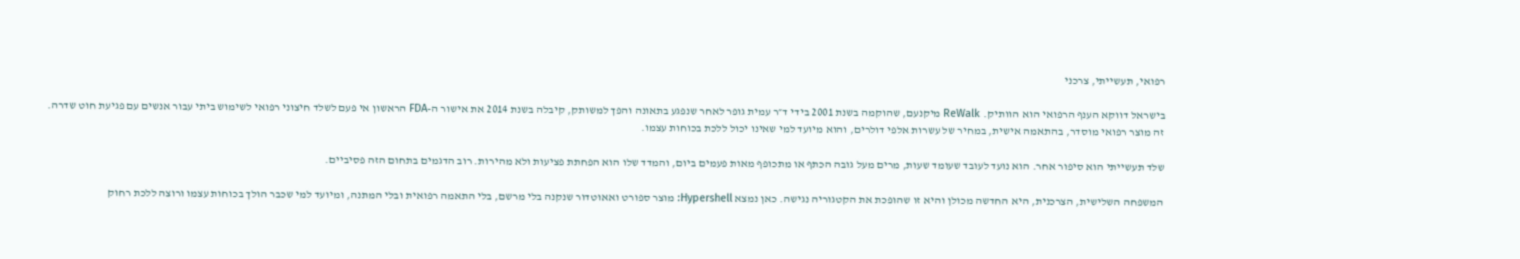רפואי, תעשייתי, צרכני

בישראל דווקא הענף הרפואי הוא הוותיק. ReWalk מיקנעם, שהוקמה בשנת 2001 בידי ד״ר עמית גופר לאחר שנפגע בתאונה והפך למשותק, קיבלה בשנת 2014 את אישור ה-FDA הראשון אי פעם לשלד חיצוני רפואי לשימוש ביתי עבור אנשים עם פגיעת חוט שדרה. זה מוצר רפואי מוסדר, בהתאמה אישית, במחיר של עשרות אלפי דולרים, והוא מיועד למי שאינו יכול ללכת בכוחות עצמו.

שלד תעשייתי הוא סיפור אחר. הוא נועד לעובד שעומד שעות, מרים מעל גובה הכתף או מתכופף מאות פעמים ביום, והמדד שלו הוא הפחתת פציעות ולא מהירות. רוב הדגמים בתחום הזה פסיביים.

המשפחה השלישית, הצרכנית, היא החדשה מכולן והיא זו שהופכת את הקטגוריה נגישה. כאן נמצא Hypershell: מוצר ספורט ואאוטדור שנקנה בלי מרשם, בלי התאמה רפואית ובלי המתנה, ומיועד למי שכבר הולך בכוחות עצמו ורוצה ללכת רחוק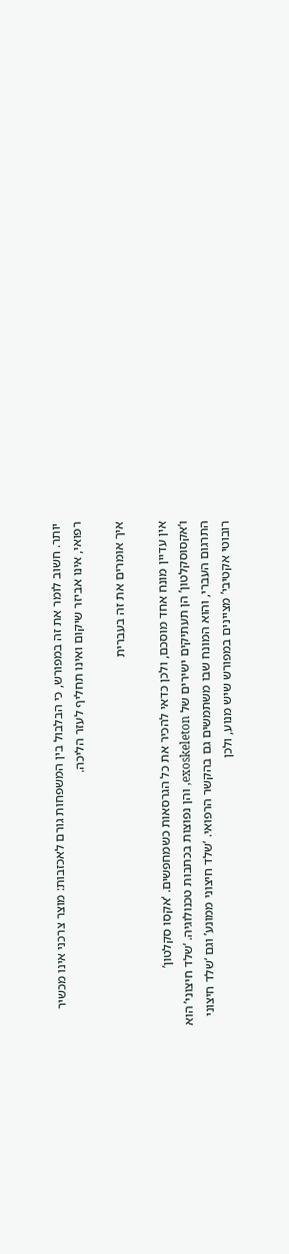יותר. חשוב לומר את זה במפורש, כי הבלבול בין המשפחות גורם לאכזבות: מוצר צרכני אינו מכשיר רפואי, אינו אביזר שיקום ואינו תחליף לעזר הליכה.

איך אומרים את זה בעברית

אין עדיין מונח אחד מוסכם, ולכן כדאי להכיר את כל הגרסאות כשמחפשים. ‘אקסו סקלטון’ ו‘אקסוסקלטון’ הן תעתיקים ישירים של exoskeleton, והן נפוצות בכתבות טכנולוגיה. ‘שלד חיצוני’ הוא התרגום העברי, והוא המונח שבו משתמשים גם בהקשר הרפואי. ‘שלד חיצוני ממונע’ וגם ‘שלד חיצוני רובוטי אקטיבי’ מציינים במפורש שיש מנוע, ולכן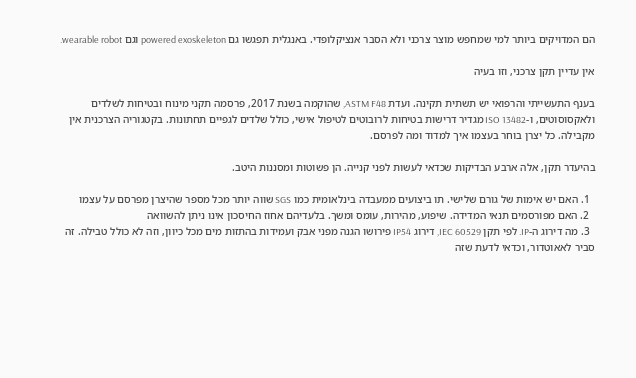הם המדויקים ביותר למי שמחפש מוצר צרכני ולא הסבר אנציקלופדי. באנגלית תפגשו גם powered exoskeleton וגם wearable robot.

אין עדיין תקן צרכני, וזו בעיה

בענף התעשייתי והרפואי יש תשתית תקינה. ועדת ASTM F48, שהוקמה בשנת 2017, פרסמה תקני מינוח ובטיחות לשלדים ולאקסוסוטים, ו-ISO 13482 מגדיר דרישות בטיחות לרובוטים לטיפול אישי, כולל שלדים לגפיים תחתונות. בקטגוריה הצרכנית אין מקבילה. כל יצרן בוחר בעצמו איך למדוד ומה לפרסם.

בהיעדר תקן, אלה ארבע הבדיקות שכדאי לעשות לפני קנייה. הן פשוטות ומסננות היטב.

  1. האם יש אימות של גורם שלישי. תו ביצועים ממעבדה בינלאומית כמו SGS שווה יותר מכל מספר שהיצרן מפרסם על עצמו
  2. האם מפורסמים תנאי המדידה. שיפוע, מהירות, עומס ומשך. בלעדיהם אחוז החיסכון אינו ניתן להשוואה
  3. מה דירוג ה-IP. לפי תקן IEC 60529, דירוג IP54 פירושו הגנה מפני אבק ועמידות בהתזות מים מכל כיוון, וזה לא כולל טבילה. זה סביר לאאוטדור, וכדאי לדעת שזה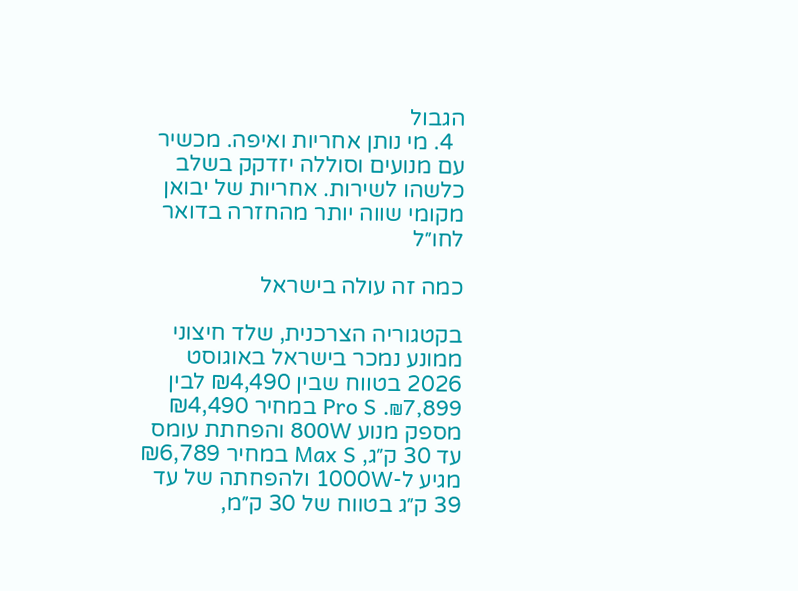הגבול
  4. מי נותן אחריות ואיפה. מכשיר עם מנועים וסוללה יזדקק בשלב כלשהו לשירות. אחריות של יבואן מקומי שווה יותר מהחזרה בדואר לחו״ל

כמה זה עולה בישראל

בקטגוריה הצרכנית, שלד חיצוני ממונע נמכר בישראל באוגוסט 2026 בטווח שבין ₪4,490 לבין ₪7,899. Pro S במחיר ₪4,490 מספק מנוע 800W והפחתת עומס עד 30 ק״ג, Max S במחיר ₪6,789 מגיע ל-1000W ולהפחתה של עד 39 ק״ג בטווח של 30 ק״מ,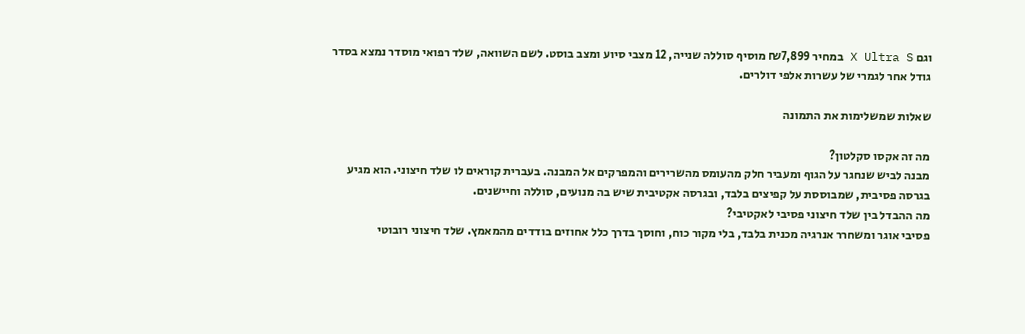וגם X Ultra S במחיר ₪7,899 מוסיף סוללה שנייה, 12 מצבי סיוע ומצב בוסט. לשם השוואה, שלד רפואי מוסדר נמצא בסדר גודל אחר לגמרי של עשרות אלפי דולרים.

שאלות שמשלימות את התמונה

מה זה אקסו סקלטון?
מבנה לביש שנחגר על הגוף ומעביר חלק מהעומס מהשרירים והמפרקים אל המבנה. בעברית קוראים לו שלד חיצוני. הוא מגיע בגרסה פסיבית, שמבוססת על קפיצים בלבד, ובגרסה אקטיבית שיש בה מנועים, סוללה וחיישנים.
מה ההבדל בין שלד חיצוני פסיבי לאקטיבי?
פסיבי אוגר ומשחרר אנרגיה מכנית בלבד, בלי מקור כוח, וחוסך בדרך כלל אחוזים בודדים מהמאמץ. שלד חיצוני רובוטי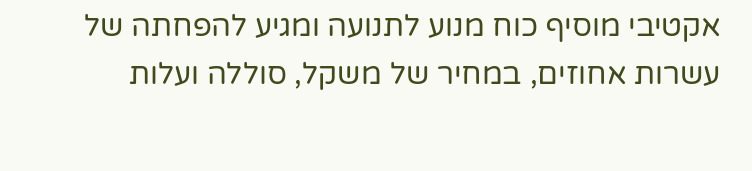אקטיבי מוסיף כוח מנוע לתנועה ומגיע להפחתה של עשרות אחוזים, במחיר של משקל, סוללה ועלות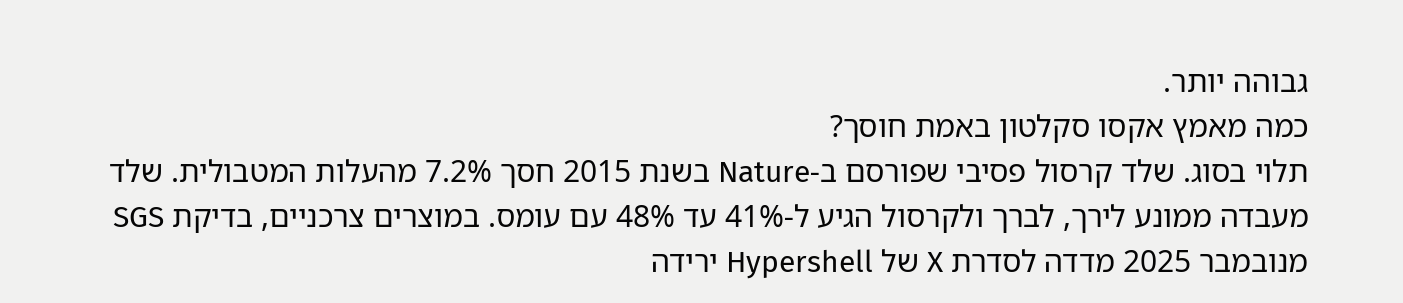גבוהה יותר.
כמה מאמץ אקסו סקלטון באמת חוסך?
תלוי בסוג. שלד קרסול פסיבי שפורסם ב-Nature בשנת 2015 חסך 7.2% מהעלות המטבולית. שלד מעבדה ממונע לירך, לברך ולקרסול הגיע ל-41% עד 48% עם עומס. במוצרים צרכניים, בדיקת SGS מנובמבר 2025 מדדה לסדרת X של Hypershell ירידה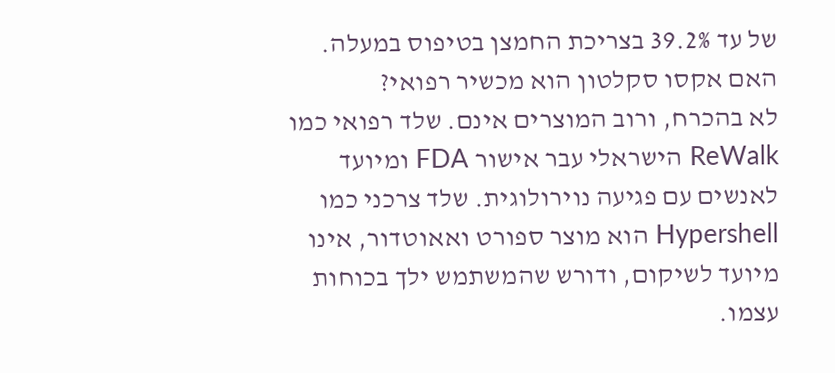של עד 39.2% בצריכת החמצן בטיפוס במעלה.
האם אקסו סקלטון הוא מכשיר רפואי?
לא בהכרח, ורוב המוצרים אינם. שלד רפואי כמו ReWalk הישראלי עבר אישור FDA ומיועד לאנשים עם פגיעה נוירולוגית. שלד צרכני כמו Hypershell הוא מוצר ספורט ואאוטדור, אינו מיועד לשיקום, ודורש שהמשתמש ילך בכוחות עצמו.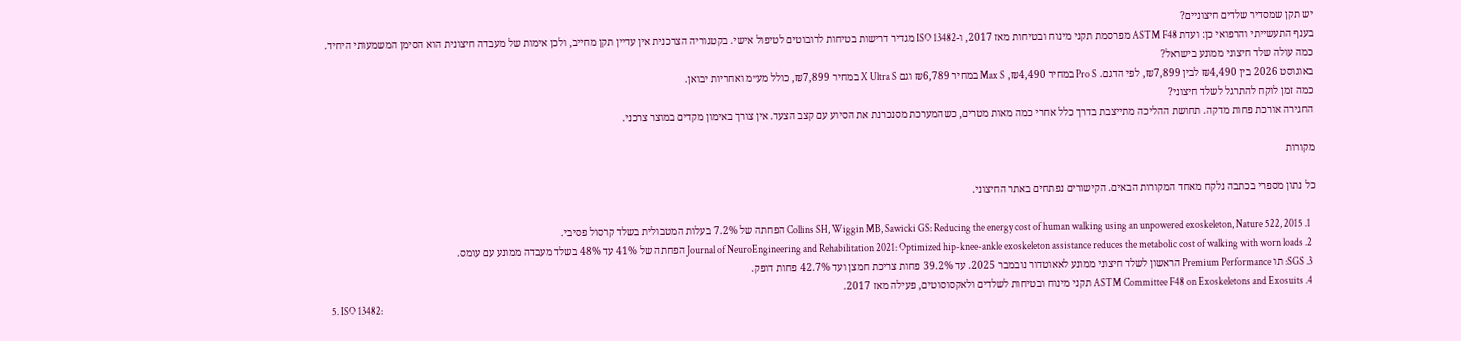יש תקן שמסדיר שלדים חיצוניים?
בענף התעשייתי והרפואי כן: ועדת ASTM F48 מפרסמת תקני מינוח ובטיחות מאז 2017, ו-ISO 13482 מגדיר דרישות בטיחות לרובוטים לטיפול אישי. בקטגוריה הצרכנית אין עדיין תקן מחייב, ולכן אימות של מעבדה חיצונית הוא הסימן המשמעותי היחיד.
כמה עולה שלד חיצוני ממונע בישראל?
באוגוסט 2026 בין ₪4,490 לבין ₪7,899, לפי הדגם. Pro S במחיר ₪4,490, Max S במחיר ₪6,789 וגם X Ultra S במחיר ₪7,899, כולל מע״מ ואחריות יבואן.
כמה זמן לוקח להתרגל לשלד חיצוני?
החגירה אורכת פחות מדקה. תחושת ההליכה מתייצבת בדרך כלל אחרי כמה מאות מטרים, כשהמערכת מסנכרנת את הסיוע עם קצב הצעד. אין צורך באימון מקדים במוצר צרכני.

מקורות

כל נתון מספרי בכתבה נלקח מאחד המקורות הבאים. הקישורים נפתחים באתר החיצוני.

  1. Collins SH, Wiggin MB, Sawicki GS: Reducing the energy cost of human walking using an unpowered exoskeleton, Nature 522, 2015 הפחתה של 7.2% בעלות המטבולית בשלד קרסול פסיבי.
  2. Journal of NeuroEngineering and Rehabilitation 2021: Optimized hip-knee-ankle exoskeleton assistance reduces the metabolic cost of walking with worn loads הפחתה של 41% עד 48% בשלד מעבדה ממונע עם עומס.
  3. SGS: תו Premium Performance הראשון לשלד חיצוני ממונע לאאוטדור נובמבר 2025. עד 39.2% פחות צריכת חמצן ועד 42.7% פחות דופק.
  4. ASTM Committee F48 on Exoskeletons and Exosuits תקני מינוח ובטיחות לשלדים ולאקסוסוטים, פעילה מאז 2017.
  5. ISO 13482: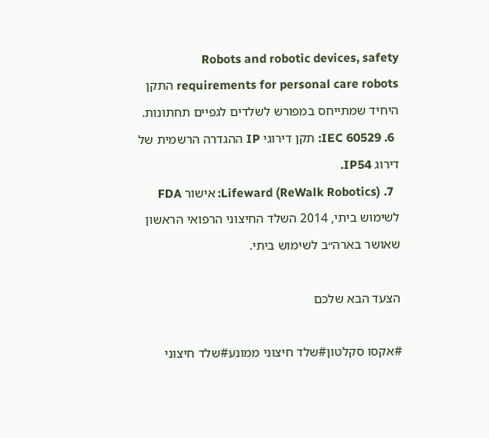Robots and robotic devices, safety requirements for personal care robots התקן היחיד שמתייחס במפורש לשלדים לגפיים תחתונות.
  6. IEC 60529: תקן דירוגי IP ההגדרה הרשמית של דירוג IP54.
  7. Lifeward (ReWalk Robotics): אישור FDA לשימוש ביתי, 2014 השלד החיצוני הרפואי הראשון שאושר בארה״ב לשימוש ביתי.

הצעד הבא שלכם

#אקסו סקלטון#שלד חיצוני ממונע#שלד חיצוני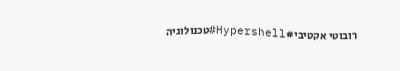רובוטי אקטיבי#Hypershell#טכנולוגיה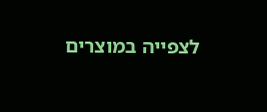לצפייה במוצרים